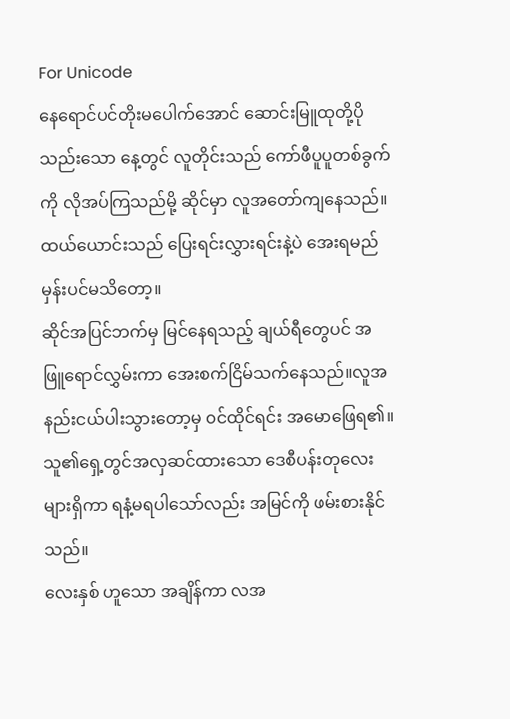For Unicode
နေရောင်ပင်တိုးမပေါက်အောင် ဆောင်းမြူထုတို့ပိုသည်းသော နေ့တွင် လူတိုင်းသည် ကော်ဖီပူပူတစ်ခွက်ကို လိုအပ်ကြသည်မို့ ဆိုင်မှာ လူအတော်ကျနေသည်။
ထယ်ယောင်းသည် ပြေးရင်းလွှားရင်းနဲ့ပဲ အေးရမည်မှန်းပင်မသိတော့။
ဆိုင်အပြင်ဘက်မှ မြင်နေရသည့် ချယ်ရီတွေပင် အဖြူရောင်လွှမ်းကာ အေးစက်ငြိမ်သက်နေသည်။လူအနည်းငယ်ပါးသွားတော့မှ ၀င်ထိုင်ရင်း အမောဖြေရ၏။ သူ၏ရှေ့တွင်အလှဆင်ထားသော ဒေစီပန်းတုလေးများရှိကာ ရနံ့မရပါသော်လည်း အမြင်ကို ဖမ်းစားနိုင်သည်။
လေးနှစ် ဟူသော အချိန်ကာ လအ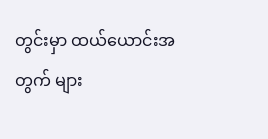တွင်းမှာ ထယ်ယောင်းအတွက် များ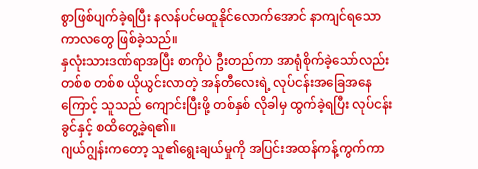စွာဖြစ်ပျက်ခဲ့ရပြီး နလန်ပင်မထူနိုင်လောက်အောင် နာကျင်ရသော ကာလတွေ ဖြစ်ခဲ့သည်။
နှလုံးသားဒဏ်ရာအပြီး စာကိုပဲ ဦးတည်ကာ အာရုံစိုက်ခဲ့သော်လည်း တစ်စ တစ်စ ယိုယွင်းလာတဲ့ အန်တီလေးရဲ့ လုပ်ငန်းအခြေအနေကြောင့် သူသည် ကျောင်းပြီးဖို့ တစ်နှစ် လိုခါမှ ထွက်ခဲ့ရပြီး လုပ်ငန်းခွင်နှင့် စထိတွေ့ခဲ့ရ၏။
ဂျယ်ဂျွန်းကတော့ သူ၏ရွေးချယ်မှုကို အပြင်းအထန်ကန့်ကွက်ကာ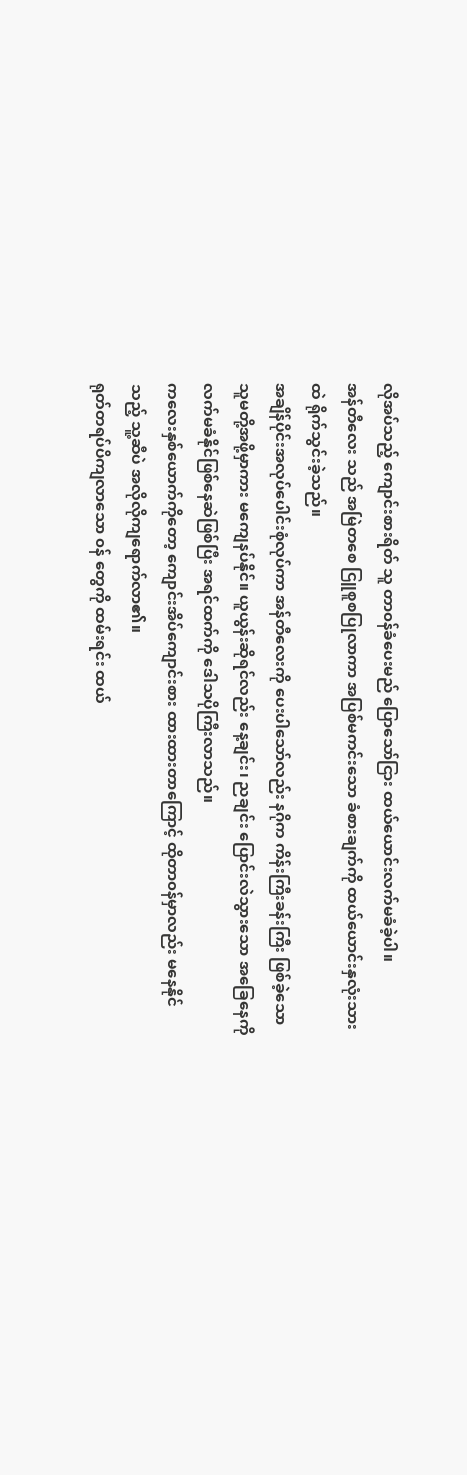လိုအပ်သည့် ကျောင်းစားရိတ် သူ တာ၀န်ခံပေးမည် ပြောသော်ငြား ထယ်ယောင်းလက်မခံခဲ့ပါ။
အန်တီလေး သည် အမြဲတစေ ငြူစူစပြုလာကာ အပြစ်မကင်းသော ခံစားချက်ကို ထယ်ယောင်းနှလုံးသားထဲ ရိုက်သွင်းခဲ့သည်။
အချိန်ပိုင်းအလုပ်ပေါင်းစုံလုပ်ကာ အန်တီလေးကို ပေးပါသော်လည်း နဂိုက ကိန်းကြီးခန်းကြီး ဖြစ်ခဲ့သော သူမတို့အဖို့မှာကား မကျေနပ်နိုင်။ ယူယွန်းဆိုရင်လည်း နေ့ချင်း၊ ညချင်း ပြောင်းလဲသွားသော အခြေနေကို လက်မခံနိုင်ဖြစ်နေဆဲဖြစ်ပြီး အရင်ထက်ကို ဒေါသပိုကြီးလာသည်။
ကလေးနှစ်ယောက်ကိုတော့ ကျောင်းအိပ်ကျောင်းစား ထားထားတာကြောင့် ထိုတာ၀န်မှာလည်း မနေနိုင်သည့် သူ့ဆီပဲ အလိုလိုကျရောက်လာ၏။
ရုတ်တရပ်ပိကျလာသော ၀န် တွေကို ထမ်းရင်း ထယ်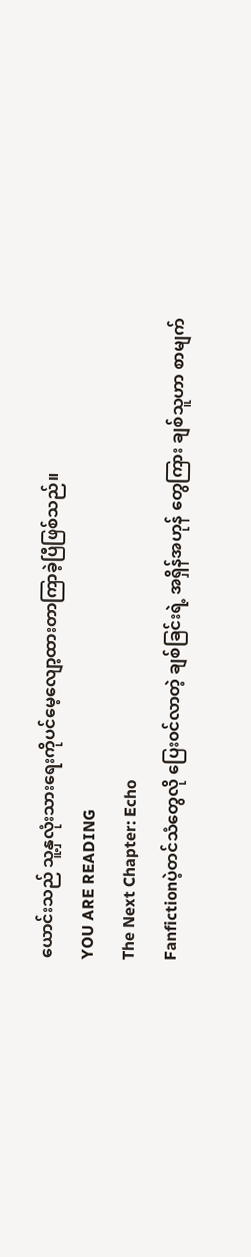ယောင်းသည် သူ့နှလုံးသားရေးကိုပင်မေ့လျော့ထားတာကြာခဲ့ပြီဖြစ်သည်။
YOU ARE READING
The Next Chapter: Echo
Fanfictionပဲ့တင်သံတွေလို ပြေး၀င်လာတဲ့ ချစ်ခြင်းရဲ့ အရှိန်အဟုန် တွေကြား ချစ်သူဟာ စာမျက်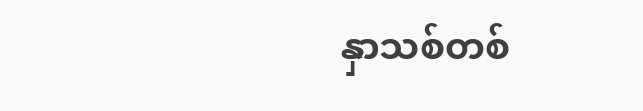နှာသစ်တစ်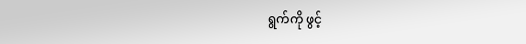ရွက်ကို ဖွင့်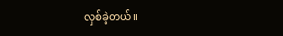လှစ်ခဲ့တယ်။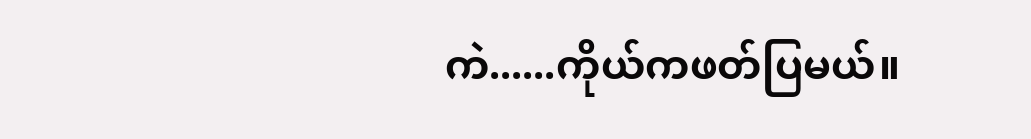ကဲ......ကိုယ်ကဖတ်ပြမယ်။